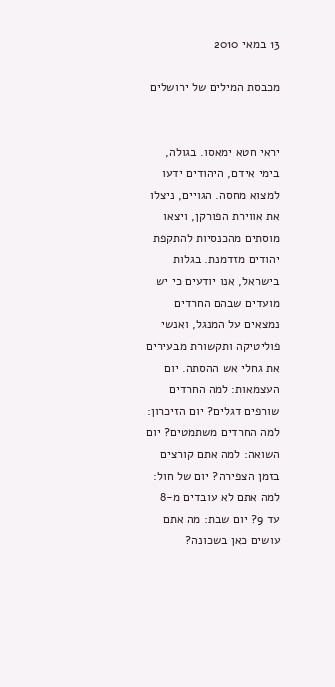13 במאי 2010

מכבסת המילים של ירושלים


יראי חטא ימאסו. בגולה, בימי אידם, היהודים ידעו למצוא מחסה. הגויים, ניצלו את אווירת הפורקן, ויצאו מוסתים מהכנסיות להתקפת יהודים מזדמנת. בגלות בישראל, אנו יודעים כי יש מועדים שבהם החרדים נמצאים על המנגל, ואנשי פוליטיקה ותקשורת מבעירים את גחלי אש ההסתה. יום העצמאות: למה החרדים שורפים דגלים? יום הזיכרון: למה החרדים משתמטים? יום השואה: למה אתם קורצים בזמן הצפירה? יום של חול: למה אתם לא עובדים מ-8 עד 9? יום שבת: מה אתם עושים כאן בשכונה?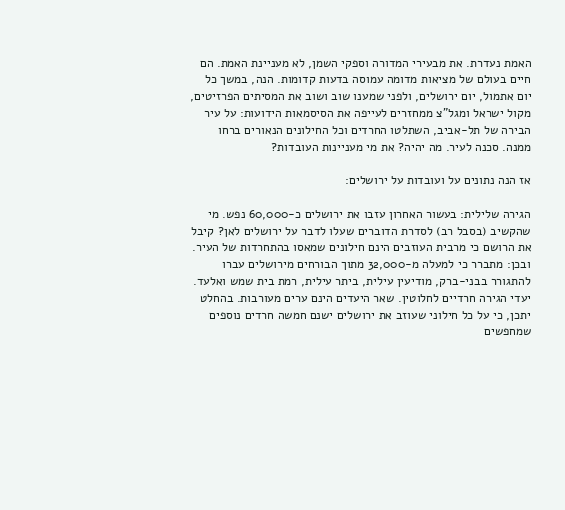האמת נעדרת. את מבעירי המדורה וספקי השמן, לא מעניינת האמת. הם חיים בעולם של מציאות מדומה עמוסה בדעות קדומות. הנה, במשך כל יום אתמול, יום ירושלים, ולפני שמענו שוב ושוב את המסיתים הפרזיטים, מקול ישראל ומגל"צ ממחזרים לעייפה את הסיסמאות הידועות: על עיר הבירה של תל-אביב, השתלטו החרדים וכל החילונים הנאורים ברחו ממנה. סכנה לעיר. מה יהיה? את מי מעניינות העובדות?

אז הנה נתונים על ועובדות על ירושלים:

הגירה שלילית: בעשור האחרון עזבו את ירושלים כ-60,000 נפש. מי שהקשיב (בסבל רב) לסדרת הדוברים שעלו לדבר על ירושלים לאן? קיבל את הרושם כי מרבית העוזבים הינם חילונים שמאסו בהתחרדות של העיר. ובכן: מתברר כי למעלה מ-32,000 מתוך הבורחים מירושלים עברו להתגורר בבני-ברק, מודיעין עילית, ביתר עילית, רמת בית שמש ואלעד. יעדי הגירה חרדיים לחלוטין. שאר היעדים הינם ערים מעורבות. בהחלט יתכן, כי על כל חילוני שעוזב את ירושלים ישנם חמשה חרדים נוספים שמחפשים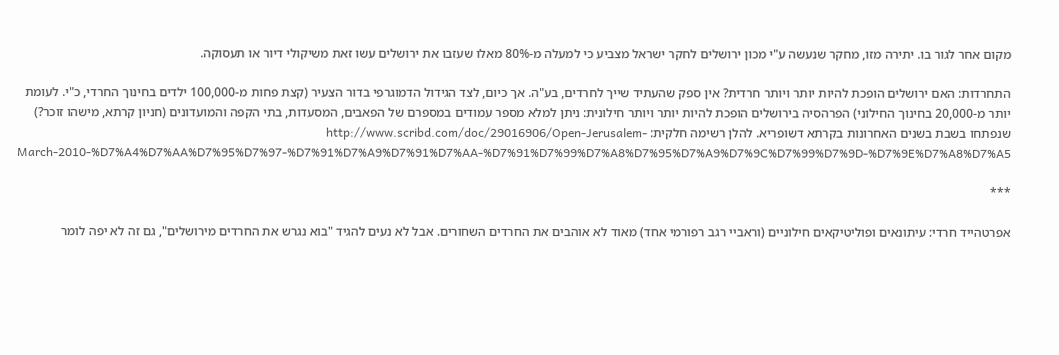מקום אחר לגור בו. יתירה מזו, מחקר שנעשה ע"י מכון ירושלים לחקר ישראל מצביע כי למעלה מ-80% מאלו שעזבו את ירושלים עשו זאת משיקולי דיור או תעסוקה.

התחרדות: האם ירושלים הופכת להיות יותר ויותר חרדית? אין ספק שהעתיד שייך לחרדים, בע"ה. אך כיום, לצד הגידול הדמוגרפי בדור הצעיר (קצת פחות מ-100,000 ילדים בחינוך החרדי, כ"י. לעומת יותר מ-20,000 בחינוך החילוני) הפרהסיה בירושלים הופכת להיות יותר ויותר חילונית: ניתן למלא מספר עמודים במספרם של הפאבים, המסעדות, בתי הקפה והמועדונים (חניון קרתא, מישהו זוכר?) שנפתחו בשבת בשנים האחרונות בקרתא דשופריא. להלן רשימה חלקית: http://www.scribd.com/doc/29016906/Open-Jerusalem-March-2010-%D7%A4%D7%AA%D7%95%D7%97-%D7%91%D7%A9%D7%91%D7%AA-%D7%91%D7%99%D7%A8%D7%95%D7%A9%D7%9C%D7%99%D7%9D-%D7%9E%D7%A8%D7%A5

***

אפרטהייד חרדי: עיתונאים ופוליטיקאים חילוניים (וראביי רגב רפורמי אחד) מאוד לא אוהבים את החרדים השחורים. אבל לא נעים להגיד "בוא נגרש את החרדים מירושלים", גם זה לא יפה לומר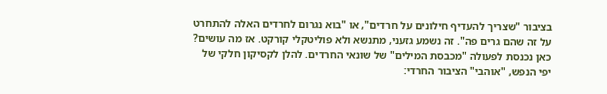בציבור "שצריך להעדיף חילונים על חרדים", או "בוא נגרום לחרדים האלה להתחרט על זה שהם גרים פה". זה נשמע גזעני, מתנשא ולא פוליטקלי קורקט. אז מה עושים? כאן נכנסת לפעולה "מכבסת המילים" של שונאי החרדים. להלן לקסיקון חלקי של יפי הנפש, "אוהבי" הציבור החרדי: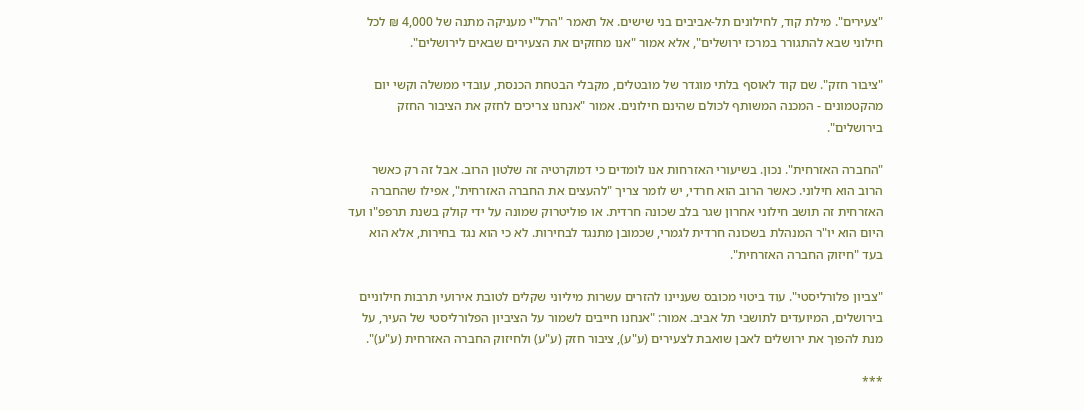"צעירים". מילת קוד, לחילונים תל-אביבים בני שישים. אל תאמר "הרל"י מעניקה מתנה של 4,000 ₪ לכל חילוני שבא להתגורר במרכז ירושלים", אלא אמור "אנו מחזקים את הצעירים שבאים לירושלים".

"ציבור חזק". שם קוד לאוסף בלתי מוגדר של מובטלים, מקבלי הבטחת הכנסת, עובדי ממשלה וקשי יום מהקטמונים - המכנה המשותף לכולם שהינם חילונים. אמור "אנחנו צריכים לחזק את הציבור החזק בירושלים".

"החברה האזרחית". נכון. בשיעורי האזרחות אנו לומדים כי דמוקרטיה זה שלטון הרוב. אבל זה רק כאשר הרוב הוא חילוני. כאשר הרוב הוא חרדי, יש לומר צריך "להעצים את החברה האזרחית", אפילו שהחברה האזרחית זה תושב חילוני אחרון שגר בלב שכונה חרדית. או פוליטרוק שמונה על ידי קולק בשנת תרפפ"ו ועד היום הוא יו"ר המנהלת בשכונה חרדית לגמרי, שכמובן מתנגד לבחירות. לא כי הוא נגד בחירות, אלא הוא בעד "חיזוק החברה האזרחית".

"צביון פלורליסטי". עוד ביטוי מכובס שעניינו להזרים עשרות מיליוני שקלים לטובת אירועי תרבות חילוניים בירושלים, המיועדים לתושבי תל אביב. אמור: "אנחנו חייבים לשמור על הציביון הפלורליסטי של העיר, על מנת להפוך את ירושלים לאבן שואבת לצעירים (ע"ע), ציבור חזק (ע"ע) ולחיזוק החברה האזרחית (ע"ע)".

***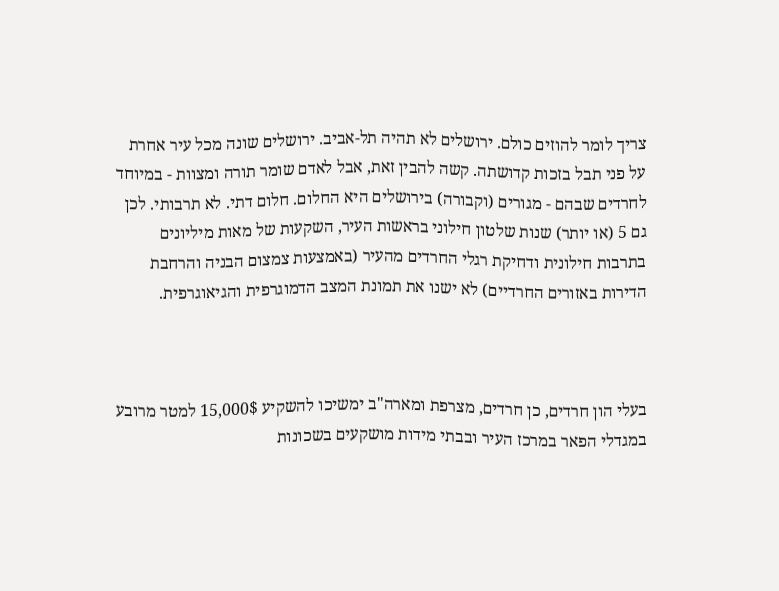צריך לומר להוזים כולם. ירושלים לא תהיה תל-אביב. ירושלים שונה מכל עיר אחרת על פני תבל בזכות קדושתה. קשה להבין זאת, אבל לאדם שומר תורה ומצוות - במיוחד לחרדים שבהם - מגורים (וקבורה) בירושלים היא החלום. חלום דתי. לא תרבותי. לכן גם 5 (או יותר) שנות שלטון חילוני בראשות העיר, השקעות של מאות מיליונים בתרבות חילונית ודחיקת רגלי החרדים מהעיר (באמצעות צמצום הבניה והרחבת הדירות באזורים החרדיים) לא ישנו את תמונת המצב הדמוגרפית והגיאוגרפית.



בעלי הון חרדים, כן חרדים, מצרפת ומארה"ב ימשיכו להשקיע 15,000$ למטר מרובע במגדלי הפאר במרכז העיר ובבתי מידות מושקעים בשכונות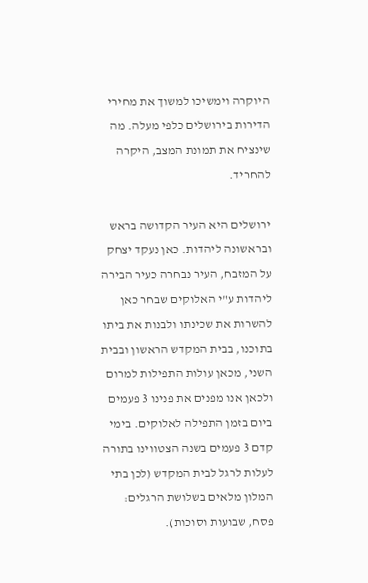היוקרה וימשיכו למשוך את מחירי הדירות בירושלים כלפי מעלה. מה שינציח את תמונת המצב, היקרה להחריד.

ירושלים היא העיר הקדושה בראש ובראשונה ליהדות. כאן נעקד יצחק על המזבח, העיר נבחרה כעיר הבירה ליהדות ע"י האלוקים שבחר כאן להשרות את שכינתו ולבנות את ביתו בתוכנו, בבית המקדש הראשון ובבית השני, מכאן עולות התפילות למרום ולכאן אנו מפנים את פנינו 3 פעמים ביום בזמן התפילה לאלוקים. בימי קדם 3 פעמים בשנה הצטווינו בתורה לעלות לרגל לבית המקדש (לכן בתי המלון מלאים בשלושת הרגלים: פסח, שבועות וסוכות).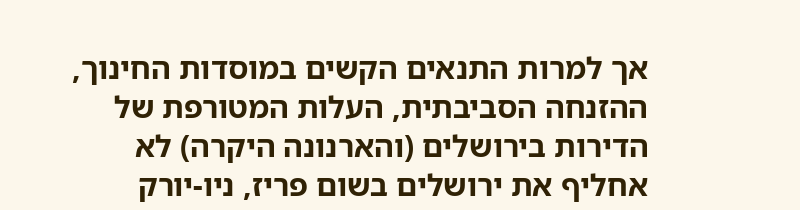אך למרות התנאים הקשים במוסדות החינוך, ההזנחה הסביבתית, העלות המטורפת של הדירות בירושלים (והארנונה היקרה) לא אחליף את ירושלים בשום פריז, ניו-יורק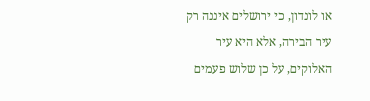או לונדון, כי ירושלים איננה רק עיר הבירה, אלא היא עיר האלוקים, על כן שלוש פעמים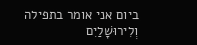ביום אני אומר בתפילה וְלִירוּשָׁלַיִם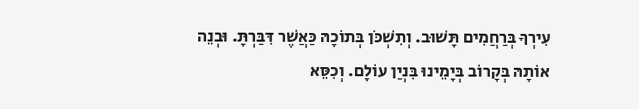עִירְךָ בְּרַחֲמִים תָּשׁוּב. וְתִשְׁכֹּן בְּתוֹכָהּ כַּאֲשֶׁר דִּבַּרְתָּ. וּבְנֵה אוֹתָהּ בְּקָרוֹב בְּיָמֵינוּ בִּנְיַן עוֹלָם. וְכִסֵּא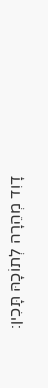דָוִד מְהֵרָה לְתוֹכָהּ תָּכִין: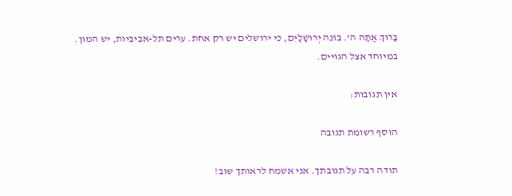בָּרוּךְ אַתָּה ה'. בּוֹנֵה יְרוּשָׁלָיִם, כי ירושלים יש רק אחת. ערים תל-אביביות, יש המון. במיוחד אצל הגויים.

אין תגובות:

הוסף רשומת תגובה

תודה רבה על תגובתך. אני אשמח לראותך שוב!